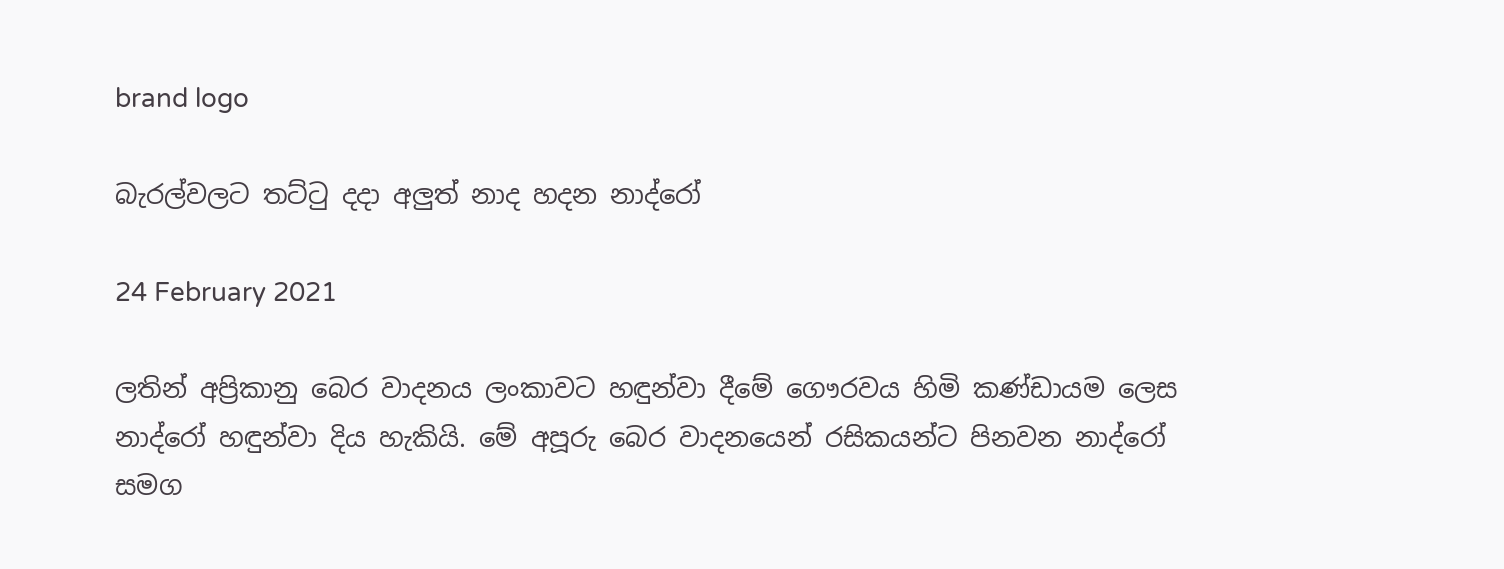brand logo

බැරල්වලට තට්ටු දදා අලුත් නාද හදන නාද්රෝ

24 February 2021

ලතින් අප්‍රිකානු බෙර වාදනය ලංකාවට හඳුන්වා දීමේ ගෞරවය හිමි කණ්ඩායම ලෙස නාද්රෝ හඳුන්වා දිය හැකියි. මේ අපූරු බෙර වාදනයෙන් රසිකයන්ට පිනවන නාද්රෝ සමග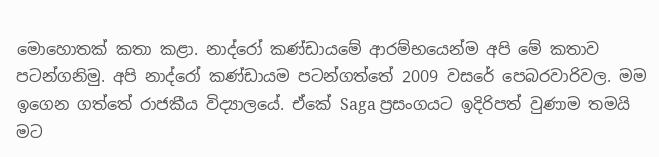මොහොතක් කතා කළා. නාද්රෝ කණ්ඩායමේ ආරම්භයෙන්ම අපි මේ කතාව පටන්ගනිමු. අපි නාද්රෝ කණ්ඩායම පටන්ගත්තේ 2009 වසරේ පෙබරවාරිවල. මම ඉගෙන ගත්තේ රාජකීය විද්‍යාලයේ. ඒකේ Saga ප්‍රසංගයට ඉදිරිපත් වුණාම තමයි මට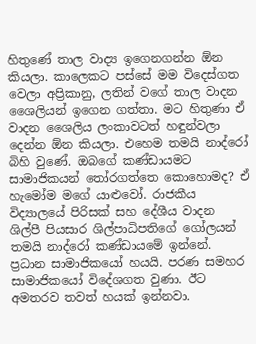හිතුණේ තාල වාද්‍ය ඉගෙනගන්න ඕන කියලා. කාලෙකට පස්සේ මම විදෙස්ගත වෙලා අප්‍රිකානු, ලතින් වගේ තාල වාදන ශෛලියන් ඉගෙන ගත්තා. මට හිතුණා ඒ වාදන ශෛලිය ලංකාවටත් හඳුන්වලා දෙන්න ඕන කියලා. එහෙම තමයි නාද්රෝ බිහි වුණේ. ඔබගේ කණ්ඩායමට සාමාජිකයන් තෝරගත්තෙ කොහොමද? ඒ හැමෝම මගේ යාළුවෝ. රාජකීය විද්‍යාලයේ පිරිසක් සහ දේශීය වාදන ශිල්පී පියසාර ශිල්පාධිපතිගේ ගෝලයන් තමයි නාද්රෝ කණ්ඩායමේ ඉන්නේ. ප්‍රධාන සාමාජිකයෝ හයයි. පරණ සමහර සාමාජිකයෝ විදේශගත වුණා. ඊට අමතරව තවත් හයක් ඉන්නවා.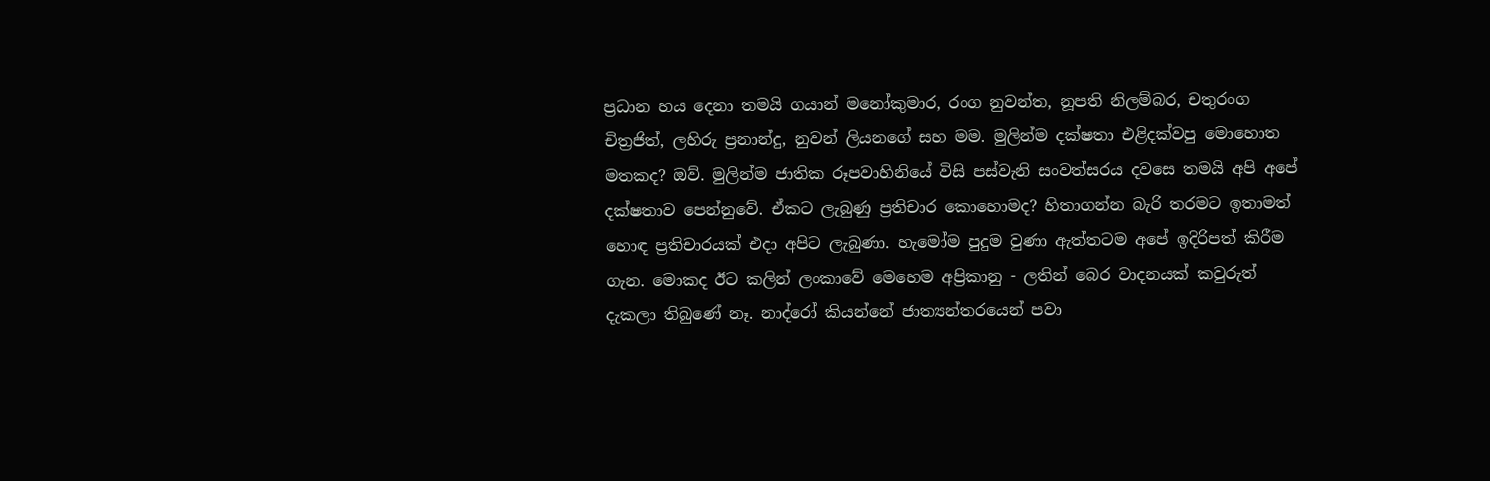ප්‍රධාන හය දෙනා තමයි ගයාන් මනෝකුමාර, රංග නුවන්ත, නූපති නිලම්බර, චතුරංග චිත්‍රජිත්, ලහිරු ප්‍රනාන්දු, නුවන් ලියනගේ සහ මම. මුලින්ම දක්ෂතා එළිදක්වපු මොහොත මතකද? ඔව්. මුලින්ම ජාතික රූපවාහිනියේ විසි පස්වැනි සංවත්සරය දවසෙ තමයි අපි අපේ දක්ෂතාව පෙන්නුවේ. ඒකට ලැබුණු ප්‍රතිචාර කොහොමද? හිතාගන්න බැරි තරමට ඉතාමත් හොඳ ප්‍රතිචාරයක් එදා අපිට ලැබුණා. හැමෝම පුදුම වුණා ඇත්තටම අපේ ඉදිරිපත් කිරීම ගැන. මොකද ඊට කලින් ලංකාවේ මෙහෙම අප්‍රිකානු - ලතින් බෙර වාදනයක් කවුරුත් දැකලා තිබුණේ නෑ. නාද්රෝ කියන්නේ ජාත්‍යන්තරයෙන් පවා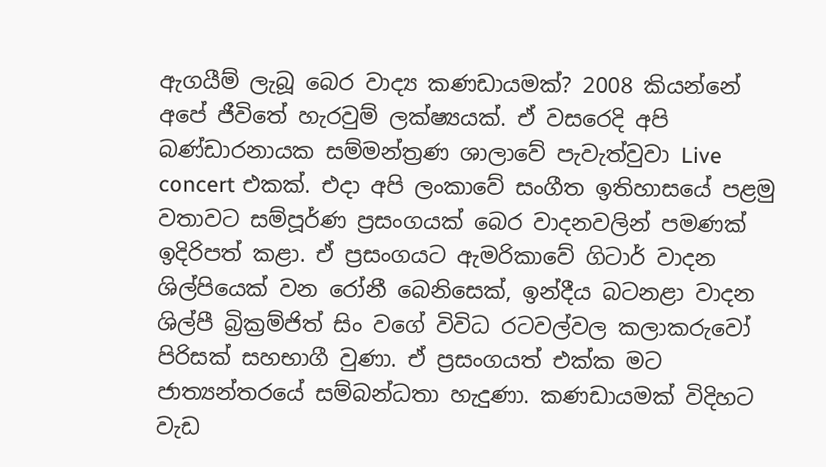ඇගයීම් ලැබූ බෙර වාද්‍ය කණඩායමක්? 2008 කියන්නේ අපේ ජීවිතේ හැරවුම් ලක්ෂ්‍යයක්. ඒ වසරෙදි අපි බණ්ඩාරනායක සම්මන්ත්‍රණ ශාලාවේ පැවැත්වුවා Live concert එකක්. එදා අපි ලංකාවේ සංගීත ඉතිහාසයේ පළමු වතාවට සම්පූර්ණ ප්‍රසංගයක් බෙර වාදනවලින් පමණක් ඉදිරිපත් කළා. ඒ ප්‍රසංගයට ඇමරිකාවේ ගිටාර් වාදන ශිල්පියෙක් වන රෝනී බෙනිසෙක්, ඉන්දීය බටනළා වාදන ශිල්පී බ්‍රික්‍රම්ජිත් සිං වගේ විවිධ රටවල්වල කලාකරුවෝ පිරිසක් සහභාගී වුණා. ඒ ප්‍රසංගයත් එක්ක මට ජාත්‍යන්තරයේ සම්බන්ධතා හැදුණා. කණඩායමක් විදිහට වැඩ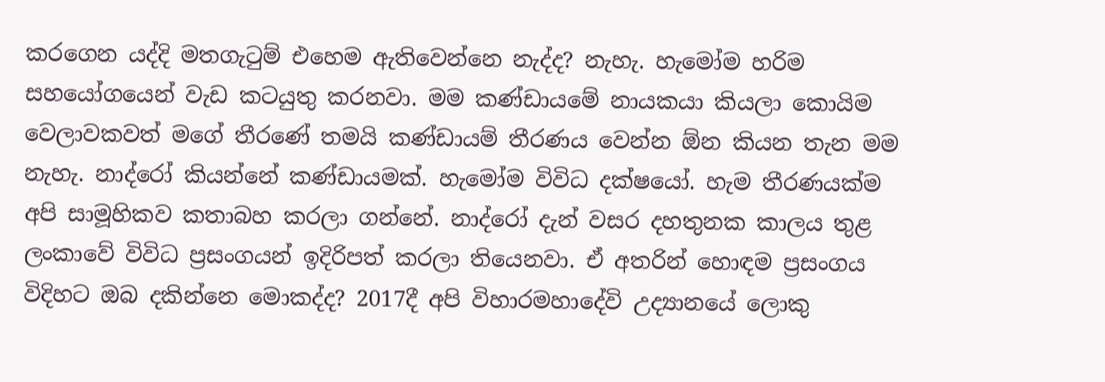කරගෙන යද්දි මතගැටුම් එහෙම ඇතිවෙන්නෙ නැද්ද? නැහැ. හැමෝම හරිම සහයෝගයෙන් වැඩ කටයුතු කරනවා. මම කණ්ඩායමේ නායකයා කියලා කොයිම වෙලාවකවත් මගේ තීරණේ තමයි කණ්ඩායම් තීරණය වෙන්න ඕන කියන තැන මම නැහැ. නාද්රෝ කියන්නේ කණ්ඩායමක්. හැමෝම විවිධ දක්ෂයෝ. හැම තීරණයක්ම අපි සාමූහිකව කතාබහ කරලා ගන්නේ. නාද්රෝ දැන් වසර දහතුනක කාලය තුළ ලංකාවේ විවිධ ප්‍රසංගයන් ඉදිරිපත් කරලා තියෙනවා. ඒ අතරින් හොඳම ප්‍රසංගය විදිහට ඔබ දකින්නෙ මොකද්ද? 2017දී අපි විහාරමහාදේවි උද්‍යානයේ ලොකු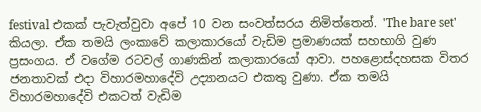festival එකක් පැවැත්වුවා අපේ 10 වන සංවත්සරය නිමිත්තෙන්. 'The bare set' කියලා. ඒක තමයි ලංකාවේ කලාකාරයෝ වැඩිම ප්‍රමාණයක් සහභාගි වුණ ප්‍රසංගය. ඒ වගේම රටවල් ගාණකින් කලාකාරයෝ ආවා. පහළොස්දහසක විතර ජනතාවක් එදා විහාරමහාදේවි උද්‍යානයට එකතු වුණා. ඒක තමයි විහාරමහාදේවි එකටත් වැඩිම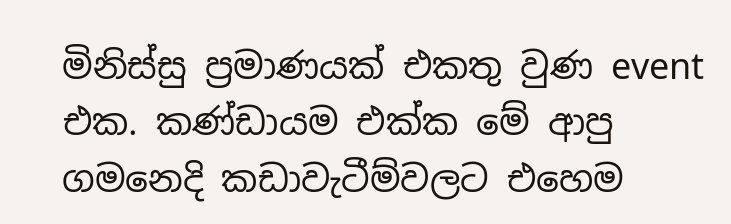මිනිස්සු ප්‍රමාණයක් එකතු වුණ event එක. කණ්ඩායම එක්ක මේ ආපු ගමනෙදි කඩාවැටීම්වලට එහෙම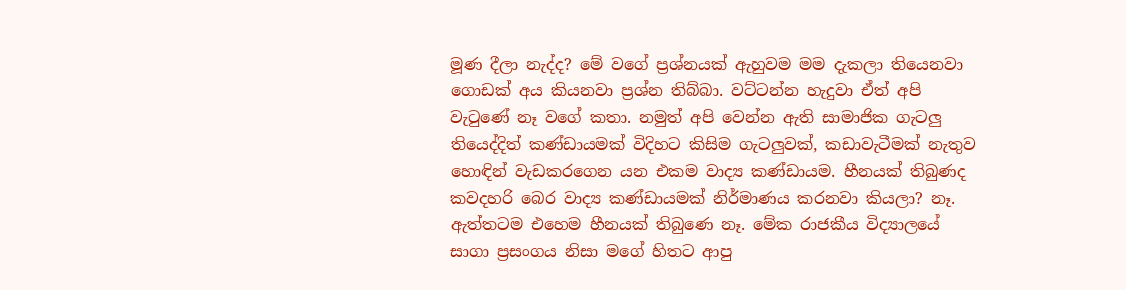මූණ දීලා නැද්ද? මේ වගේ ප්‍රශ්නයක් ඇහුවම මම දැකලා තියෙනවා ගොඩක් අය කියනවා ප්‍රශ්න තිබ්බා. වට්ටන්න හැදුවා ඒත් අපි වැටුණේ නෑ වගේ කතා. නමුත් අපි වෙන්න ඇති සාමාජික ගැටලු තියෙද්දිත් කණ්ඩායමක් විදිහට කිසිම ගැටලුවක්, කඩාවැටීමක් නැතුව හොඳින් වැඩකරගෙන යන එකම වාද්‍ය කණ්ඩායම. හීනයක් තිබුණද කවදහරි බෙර වාද්‍ය කණ්ඩායමක් නිර්මාණය කරනවා කියලා? නෑ. ඇත්තටම එහෙම හීනයක් තිබුණෙ නෑ. මේක රාජකීය විද්‍යාලයේ සාගා ප්‍රසංගය නිසා මගේ හිතට ආපු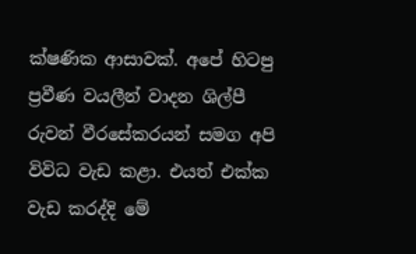ක්ෂණික ආසාවක්. අපේ හිටපු ප්‍රවීණ වයලීන් වාදන ශිල්පී රුවන් වීරසේකරයන් සමග අපි විවිධ වැඩ කළා. එයත් එක්ක වැඩ කරද්දි මේ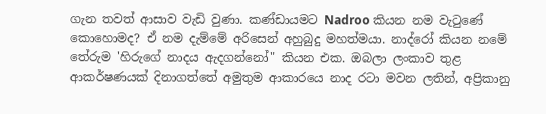ගැන තවත් ආසාව වැඩි වුණා. කණ්ඩායමට Nadroo කියන නම වැටුණේ කොහොමද? ඒ නම දැම්මේ අරිසෙන් අහුබුදු මහත්මයා. නාද්රෝ කියන නමේ තේරුම 'හිරුගේ නාදය ඇදගන්නෝ" කියන එක. ඔබලා ලංකාව තුළ ආකර්ෂණයක් දිනාගත්තේ අමුතුම ආකාරයෙ නාද රටා මවන ලතින්, අප්‍රිකානු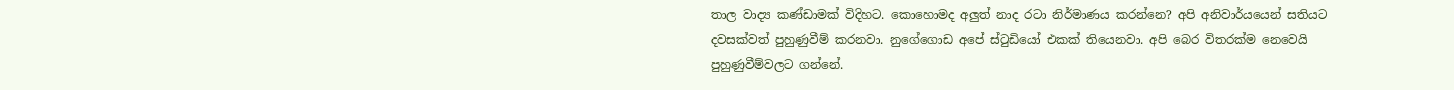තාල වාද්‍ය කණ්ඩාමක් විදිහට. කොහොමද අලුත් නාද රටා නිර්මාණය කරන්නෙ? අපි අනිවාර්යයෙන් සතියට දවසක්වත් පුහුණුවීම් කරනවා. නුගේගොඩ අපේ ස්ටුඩියෝ එකක් තියෙනවා. අපි බෙර විතරක්ම නෙවෙයි පුහුණුවීම්වලට ගන්නේ.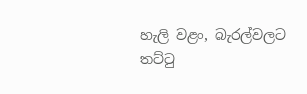හැලි වළං, බැරල්වලට තට්ටු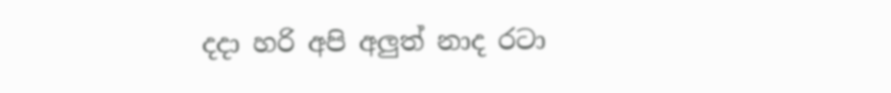දදා හරි අපි අලුත් නාද රටා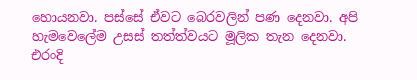හොයනවා. පස්සේ ඒවට බෙරවලින් පණ දෙනවා. අපි හැමවෙලේම උසස් තත්ත්වයට මූලික තැන දෙනවා. එරංදි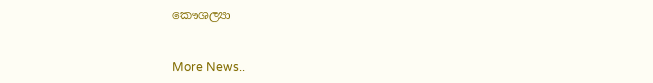කෞශල්‍යා


More News..